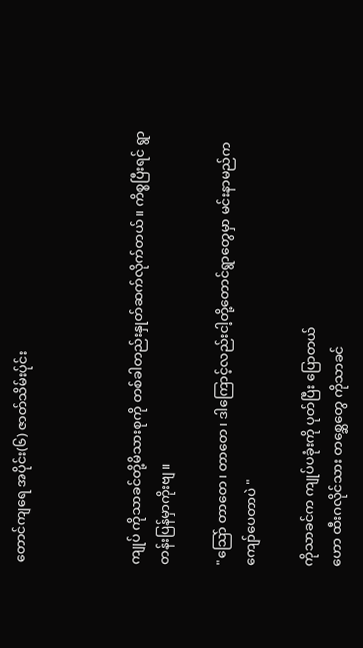တောင်ကျရေ အပိုင်း(၆) ဇာတ်သိမ်းပ်ုင်း



ကျုပ် ကိုသာခင်တို့မိသားစုကို တစ်ခါတည်းနှုတ်ဆက်လိုက်တယ်။ ကိစ္စပြီးရင် ရွာတန်းပြန်မှာကိုးဗျ။

"သြော် တာတေ၊ တာတေ၊ ဒါကြောင့်လည်းငါ့တို့တောင်ရွာတွေမှာ မင်းနာမည်ကကျော်ပေတာပဲ "

ကိုသာခင်က ကျုပ်ပခုံးကို ပုတ်ပြီး ပြောတယ်
ဟော ထီးဂလိုင်သား တစ္ဆေတွေ ကိုသာခင်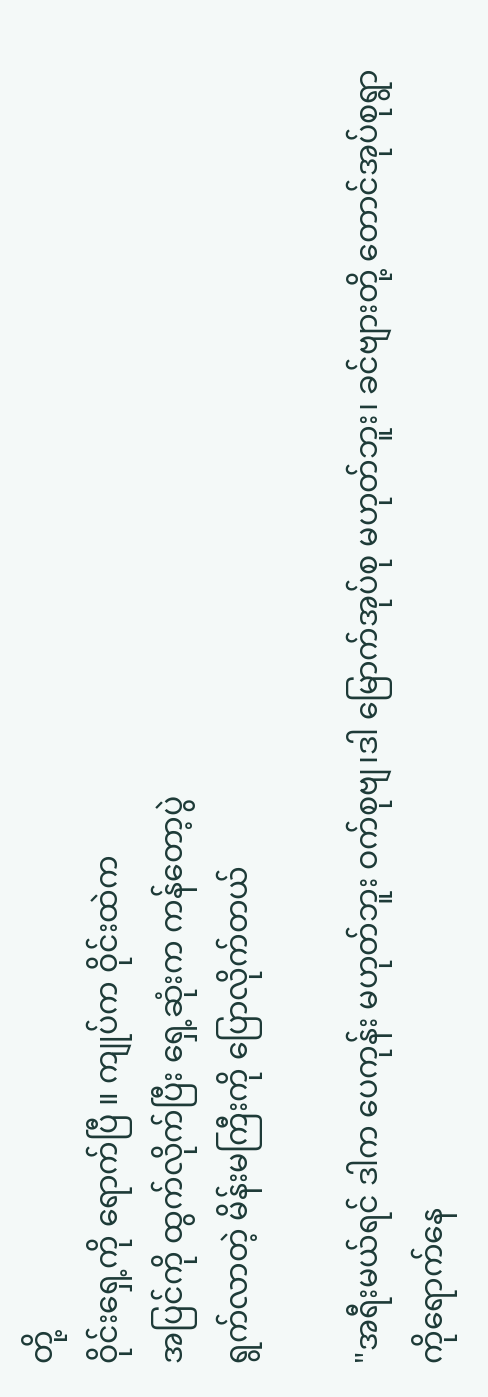တို့
ဝိုင်းရှေ့ကို ရောက်ပြီ ။ ကျုပ်က ဝိုင်းထဲက
အပြင်ကို ထွက်လိုက်ပြီး ရှေ့ဆုံးက ကန်တော့ပွဲ
ရွက်လာတဲ့ မိန်းမကြီးကို ပြောလိုက်တယ်

"အရီးမယ်ရင် ဒါက ပေကုန်း မဟုတ်ဘူး ဝက်စုဗျ၊ဒါ မြောက်အုပ်စု မဟုတ်ဘူး၊ ခင်ဗျားတို့ တောင်အုပ်စုရွာကိုရောက်နေ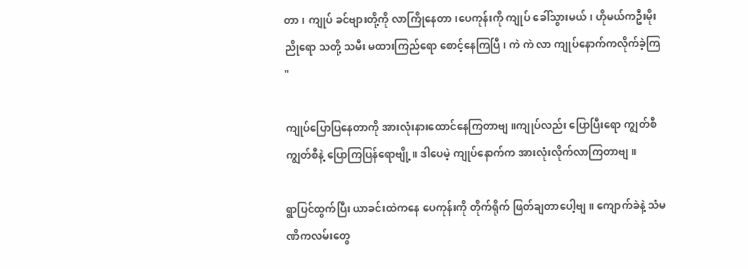တာ၊ ကျုပ် ခင်ဗျားတို့ကို လာကြိုနေတာ၊ပေကုန်းကို ကျုပ် ခေါ်သွားမယ်၊ ဟိုမယ်ကဦးမိုးညိုရော သတို့ သမီး မထားကြည်ရော စောင့်နေကြပြီ၊ ကဲ ကဲ လာ ကျုပ်နောက်ကလိုက်ခဲ့ကြ "

ကျုပ်ပြောပြနေတာကို အားလုံးနားထောင်နေကြတာဗျ။ကျုပ်လည်း ပြောပြီးရော ကျွတ်စီ ကျွတ်စီနဲ့ ပြောကြပြန်ရောဗျို့။ ဒါပေမဲ့ ကျုပ်နောက်က အားလုံးလိုက်လာကြတာဗျ။

ရွာပြင်ထွက်ပြီး ယာခင်းထဲကနေ ပေကုန်းကို တိုက်ရိုက် ဖြတ်ချတာပေါ့ဗျ။ ကျောက်ခဲနဲ့ သံမဏိကလမ်းတွေ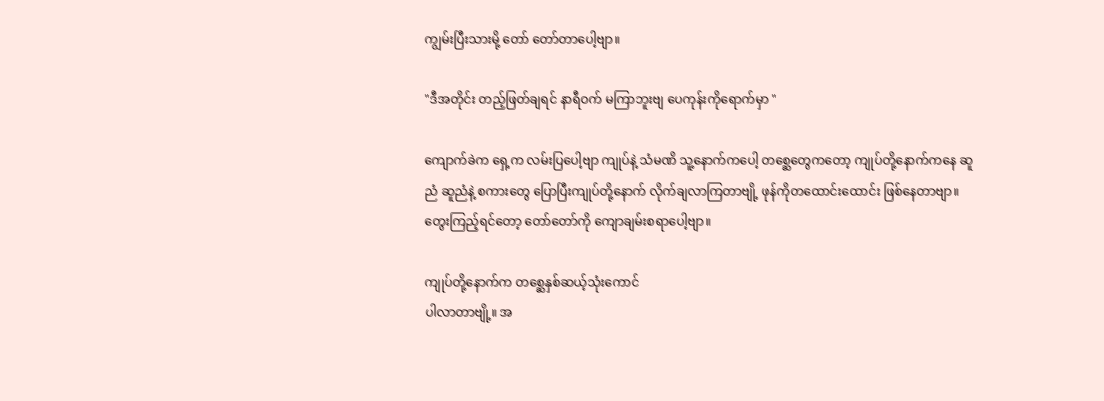ကျွမ်းပြီးသားမို့ တော် တော်တာပေါ့ဗျာ။

"ဒီအတိုင်း တည့်ဖြတ်ချရင် နာရီဝက် မကြာဘူးဗျ ပေကုန်းကိုရောက်မှာ "

ကျောက်ခဲက ရှေ့က လမ်းပြပေါ့ဗျာ ကျုပ်နဲ့ သံမဏိ သူ့နောက်ကပေါ့ တစ္ဆေတွေကတော့ ကျုပ်တို့နောက်ကနေ ဆူညံ ဆူညံနဲ့ စကားတွေ ပြောပြီးကျုပ်တို့နောက် လိုက်ချလာကြတာဗျို့ ဖုန်ကိုတထောင်းထောင်း ဖြစ်နေတာဗျာ။ တွေးကြည့်ရင်တော့ တော်တော်ကို ကျောချမ်းစရာပေါ့ဗျာ။

ကျုပ်တို့နောက်က တစ္ဆေနှစ်ဆယ့်သုံးကောင်
ပါလာတာဗျို့။ အ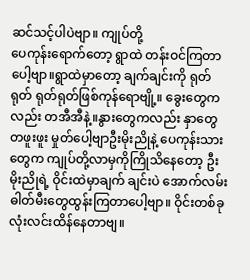ဆင်သင့်ပါပဲဗျာ။ ကျုပ်တို့
ပေကုန်းရောက်တော့ ရွာထဲ တန်းဝင်ကြတာပေါ့ဗျာ။ရွာထဲမှာတော့ ချက်ချင်းကို ရုတ်ရုတ် ရုတ်ရုတ်ဖြစ်ကုန်ရောဗျို့။ ခွေးတွေကလည်း တအီအီနဲ့။နွားတွေကလည်း နှာတွေ တဖူးဖူး မှုတ်ပေါ့ဗျာဦးမိုးညိုနဲ့ ပေကုန်းသားတွေက ကျုပ်တို့လာမှကိုကြိုသိနေတော့ ဦးမိုးညိုရဲ့ ဝိုင်းထဲမှာချက် ချင်းပဲ အောက်လမ်းဓါတ်မီးတွေထွန်းကြတာပေါ့ဗျာ။ ဝိုင်းတစ်ခုလုံးလင်းထိန်နေတာဗျ။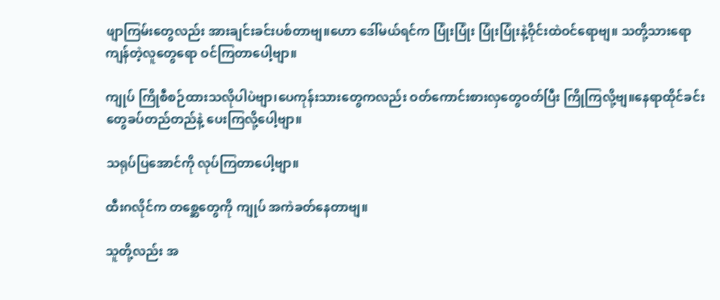ဖျာကြမ်းတွေလည်း အားချင်းခင်းပစ်တာဗျ။ဟော ဒေါ်မယ်ရင်က ပြုံးပြုံး ပြုံးပြုံးနဲ့ဝိုင်းထဲဝင်ရောဗျ။ သတို့သားရော ကျန်တဲ့လူတွေရော ဝင်ကြတာပေါ့ဗျာ။

ကျုပ် ကြိုစီစဉ်ထားသလိုပါပဲဗျာ၊ပေကုန်းသားတွေကလည်း ဝတ်ကောင်းစားလှတွေဝတ်ပြီး ကြိုကြလို့ဗျ။နေရာထိုင်ခင်းတွေခပ်တည်တည်နဲ့ ပေးကြလို့ပေါ့ဗျာ။

သရုပ်ပြအောင်ကို လုပ်ကြတာပေါ့ဗျာ။

ထီးဂလိုင်က တစ္ဆေတွေကို ကျုပ် အကဲခတ်နေတာဗျ။

သူတို့လည်း အ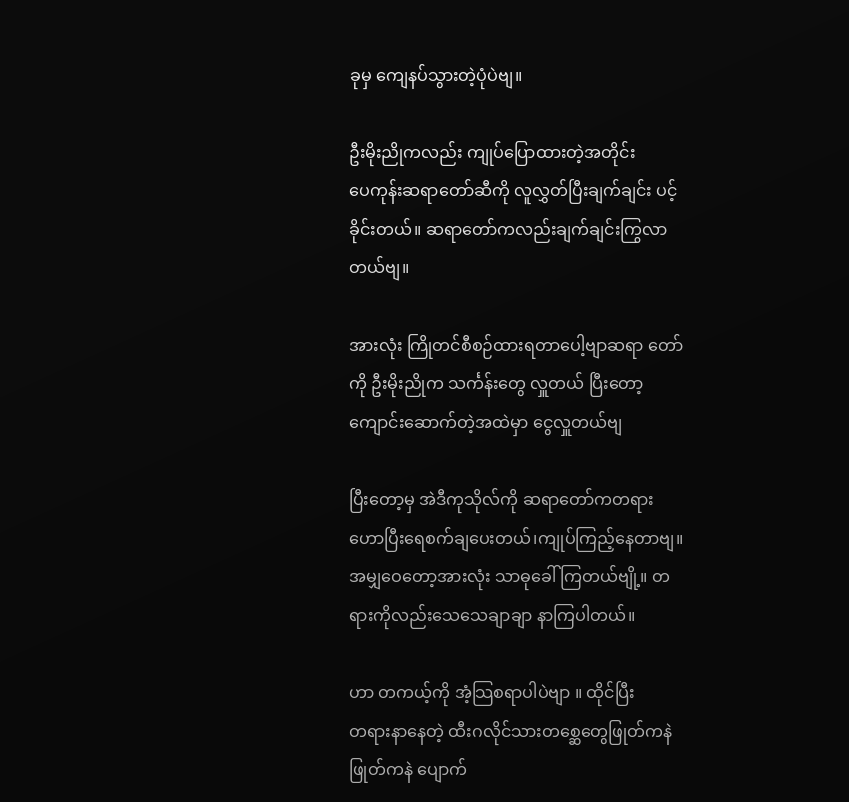ခုမှ ကျေနပ်သွားတဲ့ပုံပဲဗျ။

ဦးမိုးညိုကလည်း ကျုပ်ပြောထားတဲ့အတိုင်း
ပေကုန်းဆရာတော်ဆီကို လူလွှတ်ပြီးချက်ချင်း ပင့်ခိုင်းတယ်။ ဆရာတော်ကလည်းချက်ချင်းကြွလာတယ်ဗျ။

အားလုံး ကြိုတင်စီစဉ်ထားရတာပေါ့ဗျာဆရာ တော်ကို ဦးမိုးညိုက သင်္ကန်းတွေ လှူတယ် ပြီးတော့ ကျောင်းဆောက်တဲ့အထဲမှာ ငွေလှူတယ်ဗျ

ပြီးတော့မှ အဲဒီကုသိုလ်ကို ဆရာတော်ကတရား ဟောပြီးရေစက်ချပေးတယ်၊ကျုပ်ကြည့်နေတာဗျ။ အမျှဝေတော့အားလုံး သာဓုခေါ်ကြတယ်ဗျို့။ တရားကိုလည်းသေသေချာချာ နာကြပါတယ်။

ဟာ တကယ့်ကို အံ့သြစရာပါပဲဗျာ ။ ထိုင်ပြီး
တရားနာနေတဲ့ ထီးဂလိုင်သားတစ္ဆေတွေဖြုတ်ကနဲ ဖြုတ်ကနဲ ပျောက်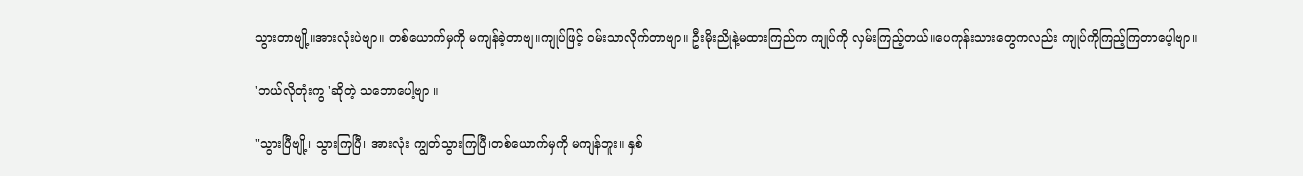သွားတာဗျို့။အားလုံးပဲဗျာ။ တစ်ယောက်မှကို မကျန်ခဲ့တာဗျ။ကျုပ်ဖြင့် ဝမ်းသာလိုက်တာဗျာ။ ဦးမိုးညိုနဲ့မထားကြည်က ကျုပ်ကို လှမ်းကြည့်တယ်။ပေကုန်းသားတွေကလည်း ကျုပ်ကိုကြည့်ကြတာပေ့ါဗျာ။

'ဘယ်လိုတုံးကွ 'ဆိုတဲ့ သဘောပေါ့ဗျာ ။

"သွားပြီဗျို့၊ သွားကြပြီ၊ အားလုံး ကျွတ်သွားကြပြီ၊တစ်ယောက်မှကို မကျန်ဘူး။ နှစ်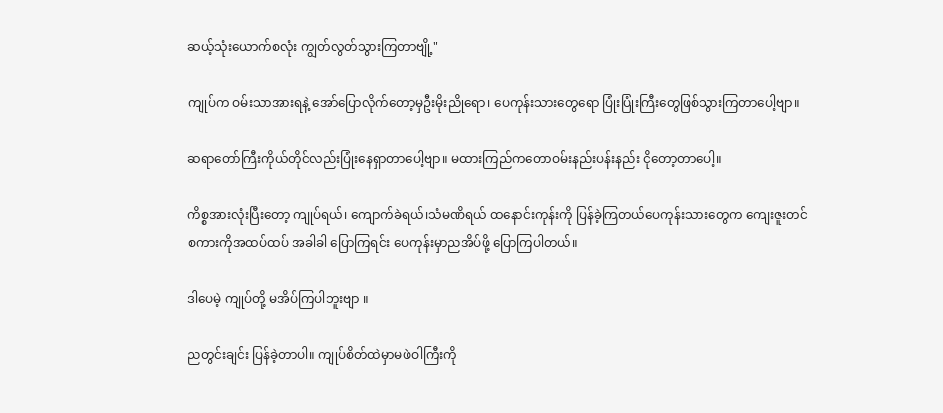ဆယ့်သုံးယောက်စလုံး ကျွတ်လွတ်သွားကြတာဗျို့"

ကျုပ်က ဝမ်းသာအားရနဲ့ အော်ပြောလိုက်တော့မှဦးမိုးညိုရော၊ ပေကုန်းသားတွေရော ပြုံးပြုံးကြီးတွေဖြစ်သွားကြတာပေါ့ဗျာ။

ဆရာတော်ကြီးကိုယ်တိုင်လည်းပြုံးနေရှာတာပေါ့ဗျာ။ မထားကြည်ကတောဝမ်းနည်းပန်းနည်း ငိုတော့တာပေါ့။

ကိစ္စအားလုံးပြီးတော့ ကျုပ်ရယ်၊ ကျောက်ခဲရယ်၊သံမဏိရယ် ထနောင်းကုန်းကို ပြန်ခဲ့ကြတယ်ပေကုန်းသားတွေက ကျေးဇူးတင် စကားကိုအထပ်ထပ် အခါခါ ပြောကြရင်း ပေကုန်းမှာညအိပ်ဖို့ ပြောကြပါတယ်။

ဒါပေမဲ့ ကျုပ်တို့ မအိပ်ကြပါဘူးဗျာ ။

ညတွင်းချင်း ပြန်ခဲ့တာပါ။ ကျုပ်စိတ်ထဲမှာမဖဲဝါကြီးကို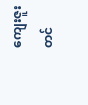ကျေးဇူးတင်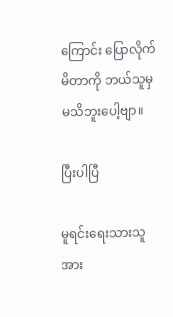ကြောင်း ပြောလိုက်မိတာကို ဘယ်သူမှမသိဘူးပေါ့ဗျာ။

ပြီးပါပြီ

မူရင်းရေးသားသူအား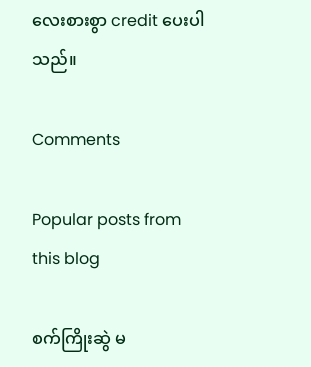လေးစားစွာ credit ပေးပါသည်။

Comments

Popular posts from this blog

စက်ကြိုးဆွဲ မ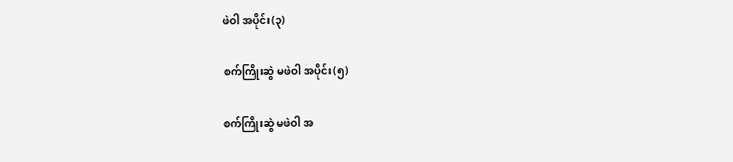ဖဲဝါ အပိုင်း(၃)

စက်ကြိုးဆွဲ မဖဲဝါ အပိုင်း(၅)

စက်ကြိုးဆွဲ မဖဲဝါ အ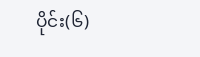ပိုင်း(၆)